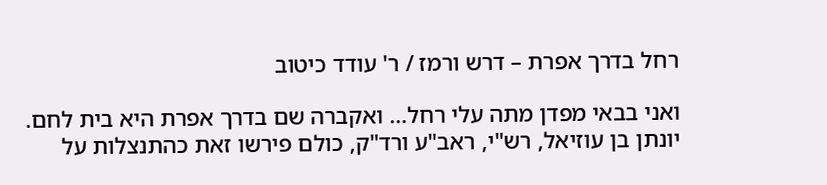רחל בדרך אפרת – דרש ורמז / ר' עודד כיטוב

ואני בבאי מפדן מתה עלי רחל… ואקברה שם בדרך אפרת היא בית לחם.
יונתן בן עוזיאל, רש"י, ראב"ע ורד"ק, כולם פירשו זאת כהתנצלות על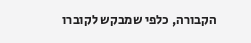הקבורה, כלפי שמבקש לקוברו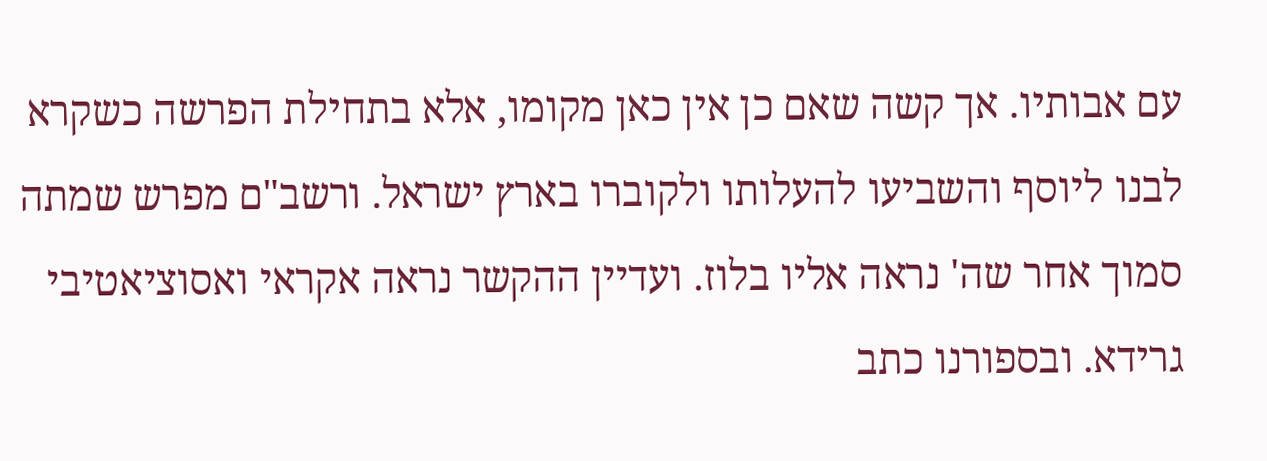עם אבותיו. אך קשה שאם כן אין כאן מקומו, אלא בתחילת הפרשה כשקרא לבנו ליוסף והשביעו להעלותו ולקוברו בארץ ישראל. ורשב"ם מפרש שמתה סמוך אחר שה' נראה אליו בלוז. ועדיין ההקשר נראה אקראי ואסוציאטיבי גרידא. ובספורנו כתב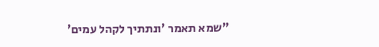"שמא תאמר 'ונתתיך לקהל עמים'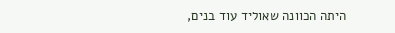היתה הכוונה שאוליד עוד בנים,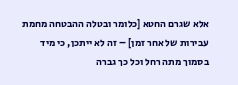אלא שגרם החטא [כלומר ובטלה ההבטחה מחמת עבירות של אחר זמן] – זה לא ייתכן, כי מיד בסמוך מתה רחל וכל כך גברה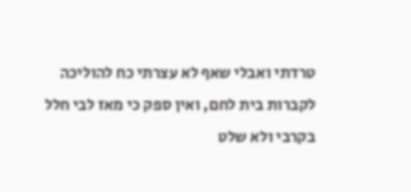טרדתי ואבלי שאף לא עצרתי כח להוליכה לקברות בית לחם, ואין ספק כי מאז לבי חלל בקרבי ולא שלט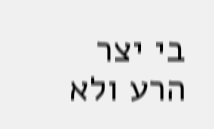בי יצר הרע ולא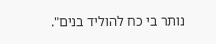נותר בי כח להוליד בנים".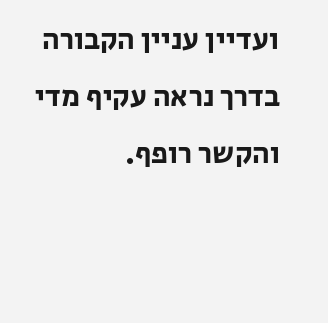ועדיין עניין הקבורה בדרך נראה עקיף מדי והקשר רופף.